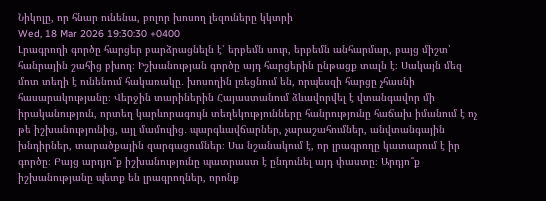Նիկոլը, որ հնար ունենա, բոլոր խոսող լեզուները կկտրի
Wed, 18 Mar 2026 19:30:30 +0400
Լրագրողի գործը հարցեր բարձրացնելն է՝ երբեմն սուր, երբեմն անհարմար, բայց միշտ՝ հանրային շահից բխող։ Իշխանության գործը այդ հարցերին ընթացք տալն է։ Սակայն մեզ մոտ տեղի է ունենում հակառակը․ խոսողին լռեցնում են, որպեսզի հարցը չհասնի հասարակությանը։ Վերջին տարիներին Հայաստանում ձևավորվել է վտանգավոր մի իրականություն, որտեղ կարևորագույն տեղեկությունները հանրությունը հաճախ իմանում է ոչ թե իշխանությունից, այլ մամուլից․ պարգևավճարներ, չարաշահումներ, անվտանգային խնդիրներ, տարածքային զարգացումներ։ Սա նշանակում է, որ լրագրողը կատարում է իր գործը։ Բայց արդյո՞ք իշխանությունը պատրաստ է ընդունել այդ փաստը։ Արդյո՞ք իշխանությանը պետք են լրագրողներ, որոնք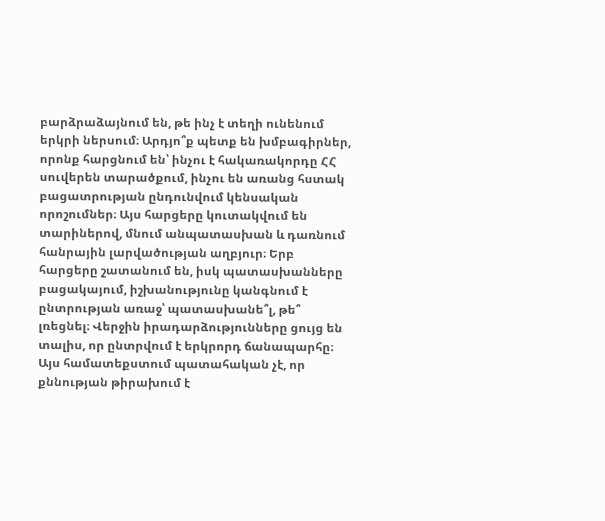բարձրաձայնում են, թե ինչ է տեղի ունենում երկրի ներսում։ Արդյո՞ք պետք են խմբագիրներ, որոնք հարցնում են՝ ինչու է հակառակորդը ՀՀ սուվերեն տարածքում, ինչու են առանց հստակ բացատրության ընդունվում կենսական որոշումներ։ Այս հարցերը կուտակվում են տարիներով, մնում անպատասխան և դառնում հանրային լարվածության աղբյուր։ Երբ հարցերը շատանում են, իսկ պատասխանները բացակայում, իշխանությունը կանգնում է ընտրության առաջ՝ պատասխանե՞լ, թե՞ լռեցնել։ Վերջին իրադարձությունները ցույց են տալիս, որ ընտրվում է երկրորդ ճանապարհը։ Այս համատեքստում պատահական չէ, որ քննության թիրախում է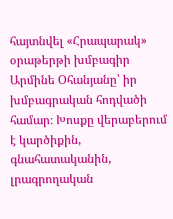հայտնվել «Հրապարակ» օրաթերթի խմբագիր Արմինե Օհանյանը՝ իր խմբագրական հոդվածի համար։ Խոսքը վերաբերում է կարծիքին, գնահատականին, լրագրողական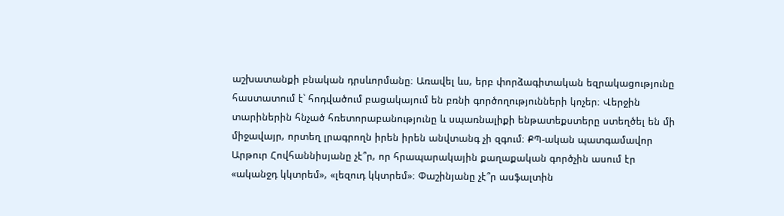աշխատանքի բնական դրսևորմանը։ Առավել ևս, երբ փորձագիտական եզրակացությունը հաստատում է՝ հոդվածում բացակայում են բռնի գործողությունների կոչեր։ Վերջին տարիներին հնչած հռետորաբանությունը և սպառնալիքի ենթատեքստերը ստեղծել են մի միջավայր, որտեղ լրագրողն իրեն իրեն անվտանգ չի զգում։ ՔՊ-ական պատգամավոր Արթուր Հովհաննիսյանը չէ՞ր, որ հրապարակային քաղաքական գործչին ասում էր «ականջդ կկտրեմ», «լեզուդ կկտրեմ»։ Փաշինյանը չէ՞ր ասֆալտին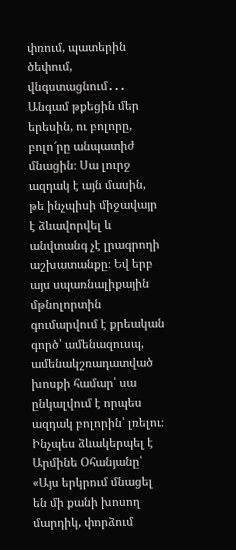փռում, պատերին ծեփում, վնգստացնում․․․ Անգամ թքեցին մեր երեսին, ու բոլորը, բոլո՜րը անպատիժ մնացին։ Սա լուրջ ազդակ է այն մասին, թե ինչպիսի միջավայր է ձևավորվել և անվտանգ չէ լրագրողի աշխատանքը։ Եվ երբ այս սպառնալիքային մթնոլորտին գումարվում է քրեական գործ՝ ամենազուսպ, ամենակշռադատված խոսքի համար՝ սա ընկալվում է որպես ազդակ բոլորին՝ լռելու։ Ինչպես ձևակերպել է Արմինե Օհանյանը՝ «Այս երկրում մնացել են մի քանի խոսող մարդիկ, փորձում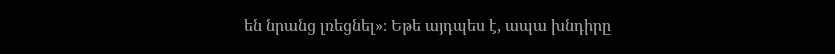են նրանց լռեցնել»։ Եթե այդպես է, ապա խնդիրը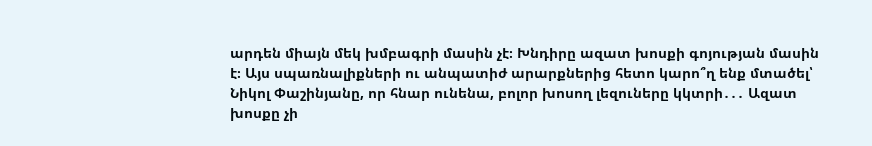արդեն միայն մեկ խմբագրի մասին չէ։ Խնդիրը ազատ խոսքի գոյության մասին է։ Այս սպառնալիքների ու անպատիժ արարքներից հետո կարո՞ղ ենք մտածել՝ Նիկոլ Փաշինյանը, որ հնար ունենա, բոլոր խոսող լեզուները կկտրի․․․ Ազատ խոսքը չի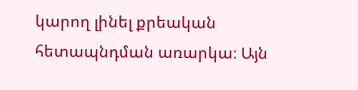կարող լինել քրեական հետապնդման առարկա։ Այն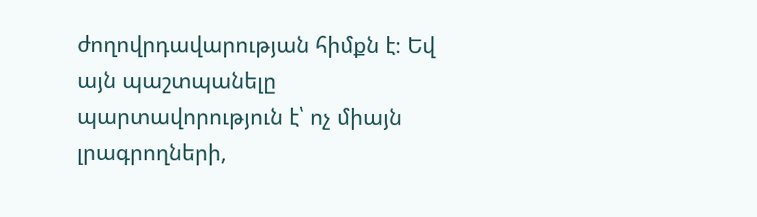ժողովրդավարության հիմքն է։ Եվ այն պաշտպանելը պարտավորություն է՝ ոչ միայն լրագրողների,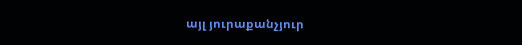այլ յուրաքանչյուր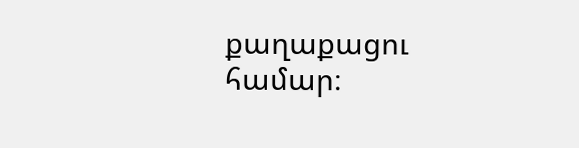քաղաքացու համար։